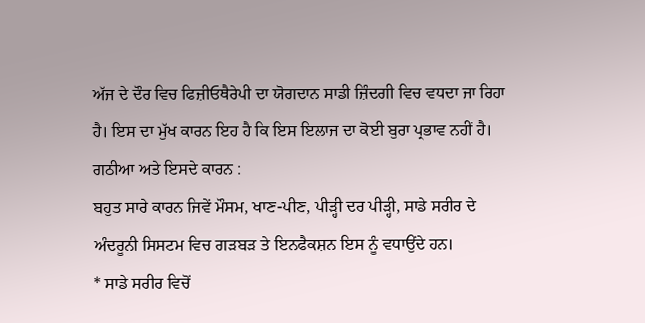ਅੱਜ ਦੇ ਦੌਰ ਵਿਚ ਫਿਜ਼ੀਓਥੈਰੇਪੀ ਦਾ ਯੋਗਦਾਨ ਸਾਡੀ ਜ਼ਿੰਦਗੀ ਵਿਚ ਵਧਦਾ ਜਾ ਰਿਹਾ ਹੈ। ਇਸ ਦਾ ਮੁੱਖ ਕਾਰਨ ਇਹ ਹੈ ਕਿ ਇਸ ਇਲਾਜ ਦਾ ਕੋਈ ਬੁਰਾ ਪ੍ਰਭਾਵ ਨਹੀਂ ਹੈ।
ਗਠੀਆ ਅਤੇ ਇਸਦੇ ਕਾਰਨ :
ਬਹੁਤ ਸਾਰੇ ਕਾਰਨ ਜਿਵੇਂ ਮੌਸਮ, ਖਾਣ-ਪੀਣ, ਪੀੜ੍ਹੀ ਦਰ ਪੀੜ੍ਹੀ, ਸਾਡੇ ਸਰੀਰ ਦੇ ਅੰਦਰੂਨੀ ਸਿਸਟਮ ਵਿਚ ਗੜਬੜ ਤੇ ਇਨਫੈਕਸ਼ਨ ਇਸ ਨੂੰ ਵਧਾਉਂਦੇ ਹਨ।
* ਸਾਡੇ ਸਰੀਰ ਵਿਚੋਂ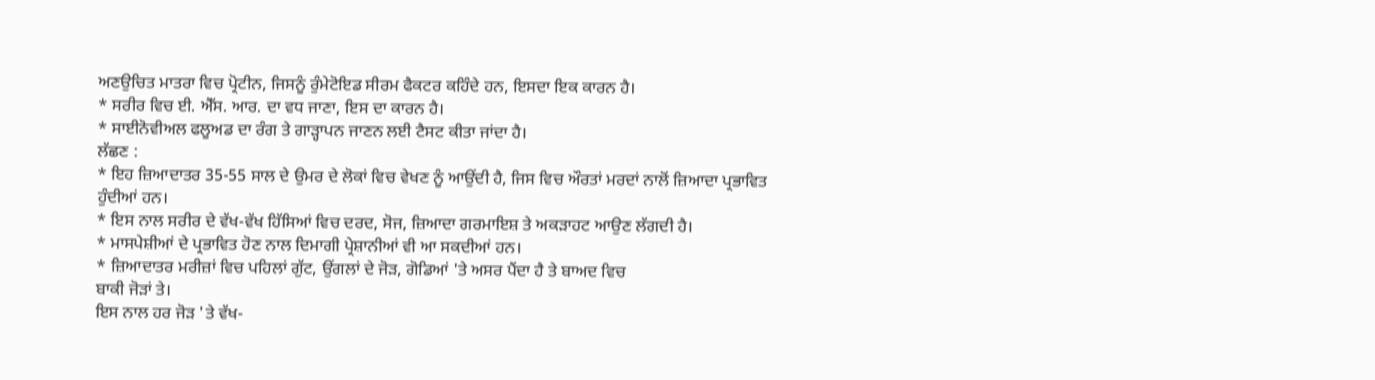ਅਣਉਚਿਤ ਮਾਤਰਾ ਵਿਚ ਪ੍ਰੋਟੀਨ, ਜਿਸਨੂੰ ਰੁੰਮੇਟੋਇਡ ਸੀਰਮ ਫੈਕਟਰ ਕਹਿੰਦੇ ਹਨ, ਇਸਦਾ ਇਕ ਕਾਰਨ ਹੈ।
* ਸਰੀਰ ਵਿਚ ਈ. ਐੱਸ. ਆਰ. ਦਾ ਵਧ ਜਾਣਾ, ਇਸ ਦਾ ਕਾਰਨ ਹੈ।
* ਸਾਈਨੋਵੀਅਲ ਫਲੂਅਡ ਦਾ ਰੰਗ ਤੇ ਗਾੜ੍ਹਾਪਨ ਜਾਣਨ ਲਈ ਟੈਸਟ ਕੀਤਾ ਜਾਂਦਾ ਹੈ।
ਲੱਛਣ :
* ਇਹ ਜ਼ਿਆਦਾਤਰ 35-55 ਸਾਲ ਦੇ ਉਮਰ ਦੇ ਲੋਕਾਂ ਵਿਚ ਵੇਖਣ ਨੂੰ ਆਉਂਦੀ ਹੈ, ਜਿਸ ਵਿਚ ਔਰਤਾਂ ਮਰਦਾਂ ਨਾਲੋਂ ਜ਼ਿਆਦਾ ਪ੍ਰਭਾਵਿਤ ਹੁੰਦੀਆਂ ਹਨ।
* ਇਸ ਨਾਲ ਸਰੀਰ ਦੇ ਵੱਖ-ਵੱਖ ਹਿੱਸਿਆਂ ਵਿਚ ਦਰਦ, ਸੋਜ, ਜ਼ਿਆਦਾ ਗਰਮਾਇਸ਼ ਤੇ ਅਕੜਾਹਟ ਆਉਣ ਲੱਗਦੀ ਹੈ।
* ਮਾਸਪੇਸ਼ੀਆਂ ਦੇ ਪ੍ਰਭਾਵਿਤ ਹੋਣ ਨਾਲ ਦਿਮਾਗੀ ਪ੍ਰੇਸ਼ਾਨੀਆਂ ਵੀ ਆ ਸਕਦੀਆਂ ਹਨ।
* ਜ਼ਿਆਦਾਤਰ ਮਰੀਜ਼ਾਂ ਵਿਚ ਪਹਿਲਾਂ ਗੁੱਟ, ਉਂਗਲਾਂ ਦੇ ਜੋੜ, ਗੋਡਿਆਂ 'ਤੇ ਅਸਰ ਪੈਂਦਾ ਹੈ ਤੇ ਬਾਅਦ ਵਿਚ
ਬਾਕੀ ਜੋੜਾਂ ਤੇ।
ਇਸ ਨਾਲ ਹਰ ਜੋੜ 'ਤੇ ਵੱਖ-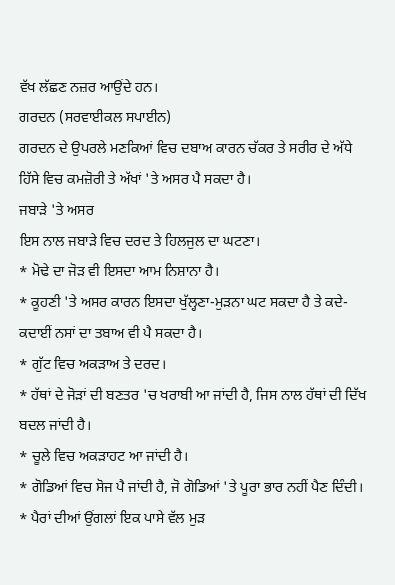ਵੱਖ ਲੱਛਣ ਨਜ਼ਰ ਆਉਂਦੇ ਹਨ।
ਗਰਦਨ (ਸਰਵਾਈਕਲ ਸਪਾਈਨ)
ਗਰਦਨ ਦੇ ਉਪਰਲੇ ਮਣਕਿਆਂ ਵਿਚ ਦਬਾਅ ਕਾਰਨ ਚੱਕਰ ਤੇ ਸਰੀਰ ਦੇ ਅੱਧੇ ਹਿੱਸੇ ਵਿਚ ਕਮਜ਼ੋਰੀ ਤੇ ਅੱਖਾਂ 'ਤੇ ਅਸਰ ਪੈ ਸਕਦਾ ਹੈ।
ਜਬਾੜੇ 'ਤੇ ਅਸਰ
ਇਸ ਨਾਲ ਜਬਾੜੇ ਵਿਚ ਦਰਦ ਤੇ ਹਿਲਜੁਲ ਦਾ ਘਟਣਾ।
* ਮੋਢੇ ਦਾ ਜੋੜ ਵੀ ਇਸਦਾ ਆਮ ਨਿਸ਼ਾਨਾ ਹੈ।
* ਕੂਹਣੀ 'ਤੇ ਅਸਰ ਕਾਰਨ ਇਸਦਾ ਖੁੱਲ੍ਹਣਾ-ਮੁੜਨਾ ਘਟ ਸਕਦਾ ਹੈ ਤੇ ਕਦੇ-ਕਦਾਈਂ ਨਸਾਂ ਦਾ ਤਬਾਅ ਵੀ ਪੈ ਸਕਦਾ ਹੈ।
* ਗੁੱਟ ਵਿਚ ਅਕੜਾਅ ਤੇ ਦਰਦ।
* ਹੱਥਾਂ ਦੇ ਜੋੜਾਂ ਦੀ ਬਣਤਰ 'ਚ ਖਰਾਬੀ ਆ ਜਾਂਦੀ ਹੈ, ਜਿਸ ਨਾਲ ਹੱਥਾਂ ਦੀ ਦਿੱਖ ਬਦਲ ਜਾਂਦੀ ਹੈ।
* ਚੂਲੇ ਵਿਚ ਅਕੜਾਹਟ ਆ ਜਾਂਦੀ ਹੈ।
* ਗੋਡਿਆਂ ਵਿਚ ਸੋਜ ਪੈ ਜਾਂਦੀ ਹੈ, ਜੋ ਗੋਡਿਆਂ 'ਤੇ ਪੂਰਾ ਭਾਰ ਨਹੀਂ ਪੈਣ ਦਿੰਦੀ।
* ਪੈਰਾਂ ਦੀਆਂ ਉਂਗਲਾਂ ਇਕ ਪਾਸੇ ਵੱਲ ਮੁੜ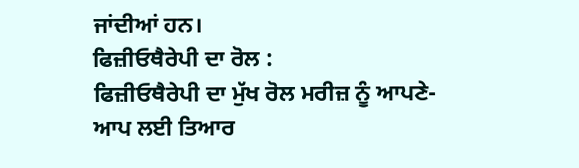ਜਾਂਦੀਆਂ ਹਨ।
ਫਿਜ਼ੀਓਥੈਰੇਪੀ ਦਾ ਰੋਲ :
ਫਿਜ਼ੀਓਥੈਰੇਪੀ ਦਾ ਮੁੱਖ ਰੋਲ ਮਰੀਜ਼ ਨੂੰ ਆਪਣੇ-ਆਪ ਲਈ ਤਿਆਰ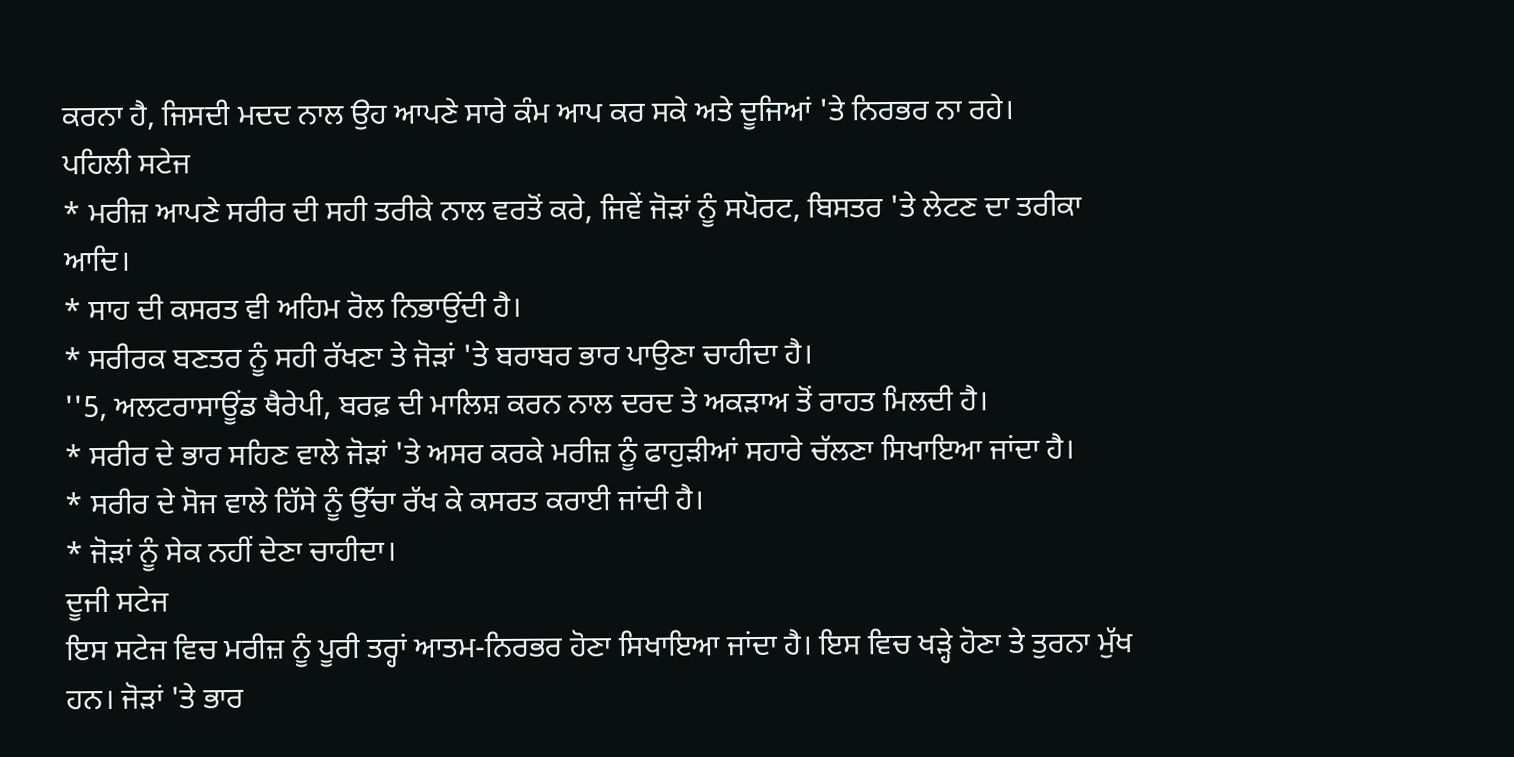ਕਰਨਾ ਹੈ, ਜਿਸਦੀ ਮਦਦ ਨਾਲ ਉਹ ਆਪਣੇ ਸਾਰੇ ਕੰਮ ਆਪ ਕਰ ਸਕੇ ਅਤੇ ਦੂਜਿਆਂ 'ਤੇ ਨਿਰਭਰ ਨਾ ਰਹੇ।
ਪਹਿਲੀ ਸਟੇਜ
* ਮਰੀਜ਼ ਆਪਣੇ ਸਰੀਰ ਦੀ ਸਹੀ ਤਰੀਕੇ ਨਾਲ ਵਰਤੋਂ ਕਰੇ, ਜਿਵੇਂ ਜੋੜਾਂ ਨੂੰ ਸਪੋਰਟ, ਬਿਸਤਰ 'ਤੇ ਲੇਟਣ ਦਾ ਤਰੀਕਾ ਆਦਿ।
* ਸਾਹ ਦੀ ਕਸਰਤ ਵੀ ਅਹਿਮ ਰੋਲ ਨਿਭਾਉਂਦੀ ਹੈ।
* ਸਰੀਰਕ ਬਣਤਰ ਨੂੰ ਸਹੀ ਰੱਖਣਾ ਤੇ ਜੋੜਾਂ 'ਤੇ ਬਰਾਬਰ ਭਾਰ ਪਾਉਣਾ ਚਾਹੀਦਾ ਹੈ।
''5, ਅਲਟਰਾਸਾਊਂਡ ਥੈਰੇਪੀ, ਬਰਫ਼ ਦੀ ਮਾਲਿਸ਼ ਕਰਨ ਨਾਲ ਦਰਦ ਤੇ ਅਕੜਾਅ ਤੋਂ ਰਾਹਤ ਮਿਲਦੀ ਹੈ।
* ਸਰੀਰ ਦੇ ਭਾਰ ਸਹਿਣ ਵਾਲੇ ਜੋੜਾਂ 'ਤੇ ਅਸਰ ਕਰਕੇ ਮਰੀਜ਼ ਨੂੰ ਫਾਹੁੜੀਆਂ ਸਹਾਰੇ ਚੱਲਣਾ ਸਿਖਾਇਆ ਜਾਂਦਾ ਹੈ।
* ਸਰੀਰ ਦੇ ਸੋਜ ਵਾਲੇ ਹਿੱਸੇ ਨੂੰ ਉੱਚਾ ਰੱਖ ਕੇ ਕਸਰਤ ਕਰਾਈ ਜਾਂਦੀ ਹੈ।
* ਜੋੜਾਂ ਨੂੰ ਸੇਕ ਨਹੀਂ ਦੇਣਾ ਚਾਹੀਦਾ।
ਦੂਜੀ ਸਟੇਜ
ਇਸ ਸਟੇਜ ਵਿਚ ਮਰੀਜ਼ ਨੂੰ ਪੂਰੀ ਤਰ੍ਹਾਂ ਆਤਮ-ਨਿਰਭਰ ਹੋਣਾ ਸਿਖਾਇਆ ਜਾਂਦਾ ਹੈ। ਇਸ ਵਿਚ ਖੜ੍ਹੇ ਹੋਣਾ ਤੇ ਤੁਰਨਾ ਮੁੱਖ ਹਨ। ਜੋੜਾਂ 'ਤੇ ਭਾਰ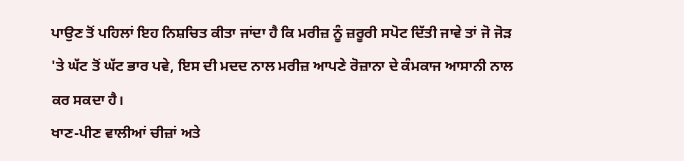ਪਾਉਣ ਤੋਂ ਪਹਿਲਾਂ ਇਹ ਨਿਸ਼ਚਿਤ ਕੀਤਾ ਜਾਂਦਾ ਹੈ ਕਿ ਮਰੀਜ਼ ਨੂੰ ਜ਼ਰੂਰੀ ਸਪੋਟ ਦਿੱਤੀ ਜਾਵੇ ਤਾਂ ਜੋ ਜੋੜ 'ਤੇ ਘੱਟ ਤੋਂ ਘੱਟ ਭਾਰ ਪਵੇ, ਇਸ ਦੀ ਮਦਦ ਨਾਲ ਮਰੀਜ਼ ਆਪਣੇ ਰੋਜ਼ਾਨਾ ਦੇ ਕੰਮਕਾਜ ਆਸਾਨੀ ਨਾਲ ਕਰ ਸਕਦਾ ਹੈ।
ਖਾਣ-ਪੀਣ ਵਾਲੀਆਂ ਚੀਜ਼ਾਂ ਅਤੇ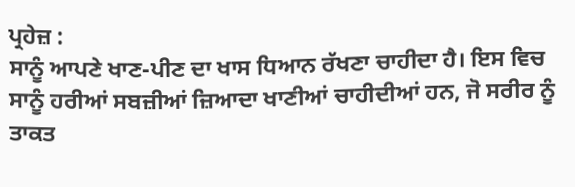ਪ੍ਰਹੇਜ਼ :
ਸਾਨੂੰ ਆਪਣੇ ਖਾਣ-ਪੀਣ ਦਾ ਖਾਸ ਧਿਆਨ ਰੱਖਣਾ ਚਾਹੀਦਾ ਹੈ। ਇਸ ਵਿਚ ਸਾਨੂੰ ਹਰੀਆਂ ਸਬਜ਼ੀਆਂ ਜ਼ਿਆਦਾ ਖਾਣੀਆਂ ਚਾਹੀਦੀਆਂ ਹਨ, ਜੋ ਸਰੀਰ ਨੂੰ ਤਾਕਤ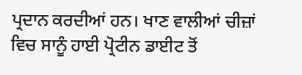ਪ੍ਰਦਾਨ ਕਰਦੀਆਂ ਹਨ। ਖਾਣ ਵਾਲੀਆਂ ਚੀਜ਼ਾਂ ਵਿਚ ਸਾਨੂੰ ਹਾਈ ਪ੍ਰੋਟੀਨ ਡਾਈਟ ਤੋਂ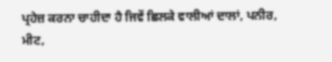ਪ੍ਰਹੇਜ਼ ਕਰਨਾ ਚਾਹੀਦਾ ਹੈ ਜਿਵੇਂ ਛਿਲਕੇ ਵਾਲੀਆਂ ਦਾਲਾਂ, ਪਨੀਰ, ਮੀਟ,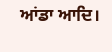ਆਂਡਾ ਆਦਿ।